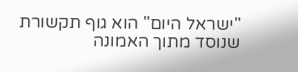"ישראל היום" הוא גוף תקשורת שנוסד מתוך האמונה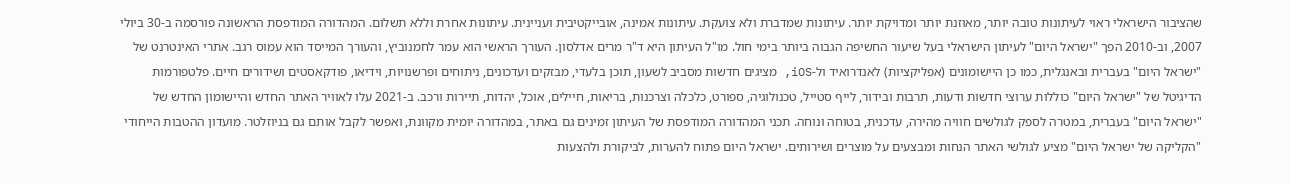שהציבור הישראלי ראוי לעיתונות טובה יותר, מאוזנת יותר ומדויקת יותר. עיתונות שמדברת ולא צועקת. עיתונות אמינה, אובייקטיבית ועניינית. עיתונות אחרת וללא תשלום. המהדורה המודפסת הראשונה פורסמה ב-30 ביולי 2007, וב-2010 הפך "ישראל היום" לעיתון הישראלי בעל שיעור החשיפה הגבוה ביותר בימי חול. מו"ל העיתון היא ד"ר מרים אדלסון. העורך הראשי הוא עמר לחמנוביץ, והעורך המייסד הוא עמוס רגב. אתרי האינטרנט של "ישראל היום" בעברית ובאנגלית, כמו כן היישומונים (אפליקציות) לאנדרואיד ול-iOS, מציגים חדשות מסביב לשעון, תוכן בלעדי, מבזקים ועדכונים, ניתוחים ופרשנויות, וידיאו, פודקאסטים ושידורים חיים. פלטפורמות הדיגיטל של "ישראל היום" כוללות ערוצי חדשות ודעות, תרבות ובידור, לייף סטייל, טכנולוגיה, ספורט, כלכלה וצרכנות, בריאות, חיילים, אוכל, יהדות, תיירות ורכב. ב-2021 עלו לאוויר האתר החדש והיישומון החדש של "ישראל היום" בעברית, במטרה לספק לגולשים חוויה מהירה, עדכנית, בטוחה ונוחה. תכני המהדורה המודפסת של העיתון זמינים גם באתר, במהדורה יומית מקוונת, ואפשר לקבל אותם גם בניוזלטר. מועדון ההטבות הייחודי "הקליקה של ישראל היום" מציע לגולשי האתר הנחות ומבצעים על מוצרים ושירותים. ישראל היום פתוח להערות, לביקורת ולהצעות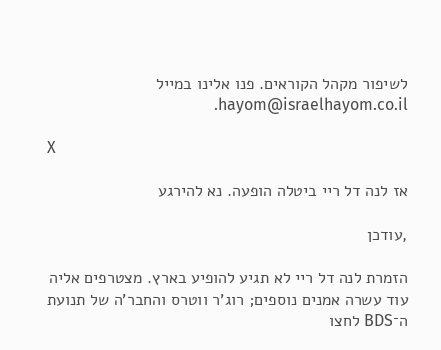לשיפור מקהל הקוראים. פנו אלינו במייל hayom@israelhayom.co.il.

X

אז לנה דל ריי ביטלה הופעה. נא להירגע

,עודכן

הזמרת לנה דל ריי לא תגיע להופיע בארץ. מצטרפים אליה עוד עשרה אמנים נוספים; רוג'ר ווטרס והחבר'ה של תנועת ה־BDS לחצו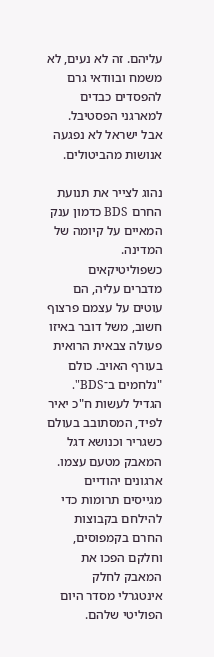עליהם. זה לא נעים, לא משמח ובוודאי גרם להפסדים כבדים למארגני הפסטיבל. אבל ישראל לא נפגעה אנושות מהביטולים.

נהוג לצייר את תנועת החרם BDS כדמון ענק המאיים על קיומה של המדינה. כשפוליטיקאים מדברים עליה, הם עוטים על עצמם פרצוף חשוב, משל דובר באיזו פעולה צבאית הרואית בעורף האויב. כולם "נלחמים ב־BDS". הגדיל לעשות ח"כ יאיר לפיד, המסתובב בעולם כשגריר וכנושא דגל המאבק מטעם עצמו. ארגונים יהודיים מגייסים תרומות כדי להילחם בקבוצות החרם בקמפוסים, וחלקם הפכו את המאבק לחלק אינטגרלי מסדר היום הפוליטי שלהם.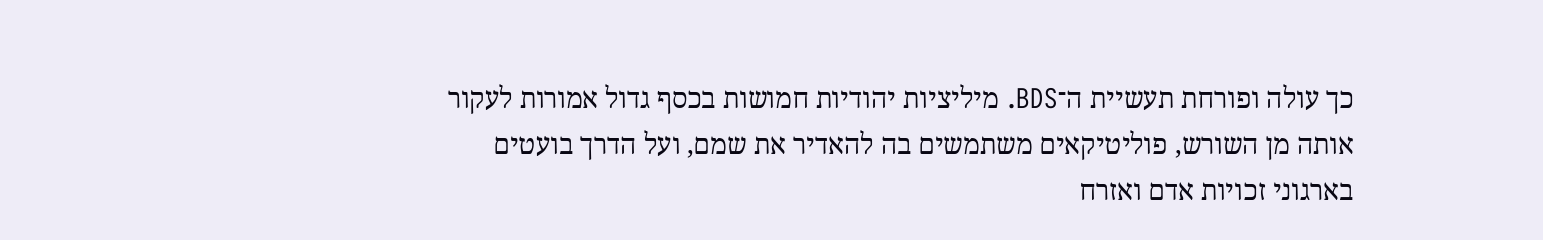כך עולה ופורחת תעשיית ה־BDS. מיליציות יהודיות חמושות בכסף גדול אמורות לעקור אותה מן השורש, פוליטיקאים משתמשים בה להאדיר את שמם, ועל הדרך בועטים בארגוני זכויות אדם ואזרח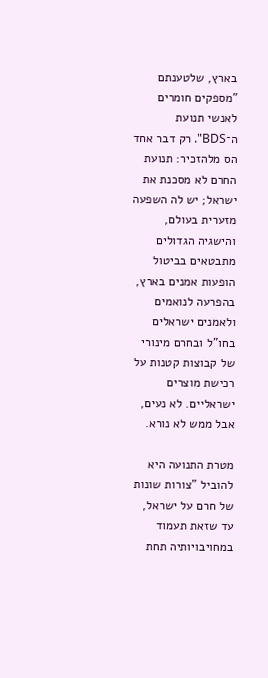בארץ, שלטענתם "מספקים חומרים לאנשי תנועת ה־BDS". רק דבר אחד הס מלהזכיר: תנועת החרם לא מסכנת את ישראל; יש לה השפעה מזערית בעולם, והישגיה הגדולים מתבטאים בביטול הופעות אמנים בארץ, בהפרעה לנואמים ולאמנים ישראלים בחו"ל ובחרם מינורי של קבוצות קטנות על רכישת מוצרים ישראליים. לא נעים, אבל ממש לא נורא.

מטרת התנועה היא להוביל "צורות שונות של חרם על ישראל, עד שזאת תעמוד במחויבויותיה תחת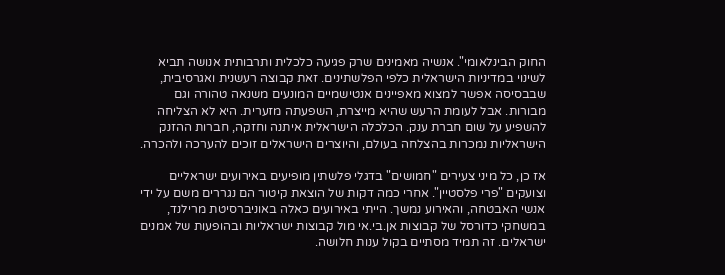החוק הבינלאומי". אנשיה מאמינים שרק פגיעה כלכלית ותרבותית אנושה תביא לשינוי במדיניות הישראלית כלפי הפלשתינים. זאת קבוצה רעשנית ואגרסיבית, שבבסיסה אפשר למצוא מאפיינים אנטישמיים המונעים משנאה טהורה וגם מבורות. אבל לעומת הרעש שהיא מייצרת, השפעתה מזערית. היא לא הצליחה להשפיע על שום חברת ענק. הכלכלה הישראלית איתנה וחזקה, חברות ההזנק הישראליות נמכרות בהצלחה בעולם, והיוצרים הישראלים זוכים להערכה ולהכרה.

אז כן, כל מיני צעירים "חמושים" בדגלי פלשתין מופיעים באירועים ישראליים וצועקים "פרי פלסטיין". אחרי כמה דקות של הוצאת קיטור הם נגררים משם על ידי אנשי האבטחה, והאירוע נמשך. הייתי באירועים כאלה באוניברסיטת מרילנד, במשחקי כדורסל של קבוצות אן.בי.אי מול קבוצות ישראליות ובהופעות של אמנים ישראלים. זה תמיד מסתיים בקול ענות חלושה.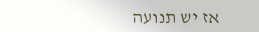אז יש תנועה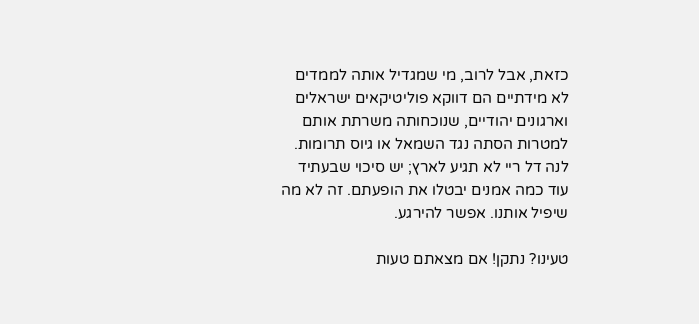כזאת, אבל לרוב, מי שמגדיל אותה לממדים לא מידתיים הם דווקא פוליטיקאים ישראלים וארגונים יהודיים, שנוכחותה משרתת אותם למטרות הסתה נגד השמאל או גיוס תרומות. לנה דל ריי לא תגיע לארץ; יש סיכוי שבעתיד עוד כמה אמנים יבטלו את הופעתם. זה לא מה שיפיל אותנו. אפשר להירגע.

טעינו? נתקן! אם מצאתם טעות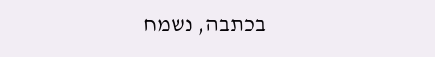בכתבה, נשמח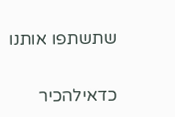שתשתפו אותנו

כדאילהכיר